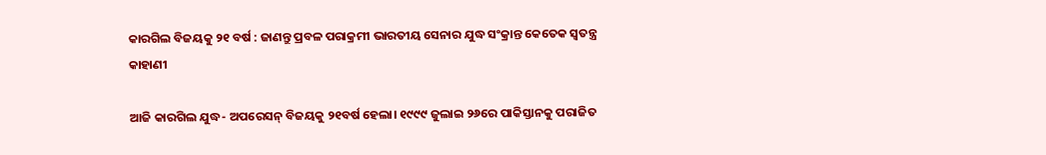କାରଗିଲ ବିଜୟକୁ ୨୧ ବର୍ଷ : ଜାଣନ୍ତୁ ପ୍ରବଳ ପରାକ୍ରମୀ ଭାରତୀୟ ସେନାର ଯୁଦ୍ଧ ସଂକ୍ରାନ୍ତ କେତେକ ସ୍ୱତନ୍ତ୍ର କାହାଣୀ

ଆଜି କାରଗିଲ ଯୁଦ୍ଧ- ଅପରେସନ୍‍ ବିଜୟକୁ ୨୧ବର୍ଷ ହେଲା। ୧୯୯୯ ଜୁଲାଇ ୨୬ରେ ପାକିସ୍ତାନକୁ ପରାଜିତ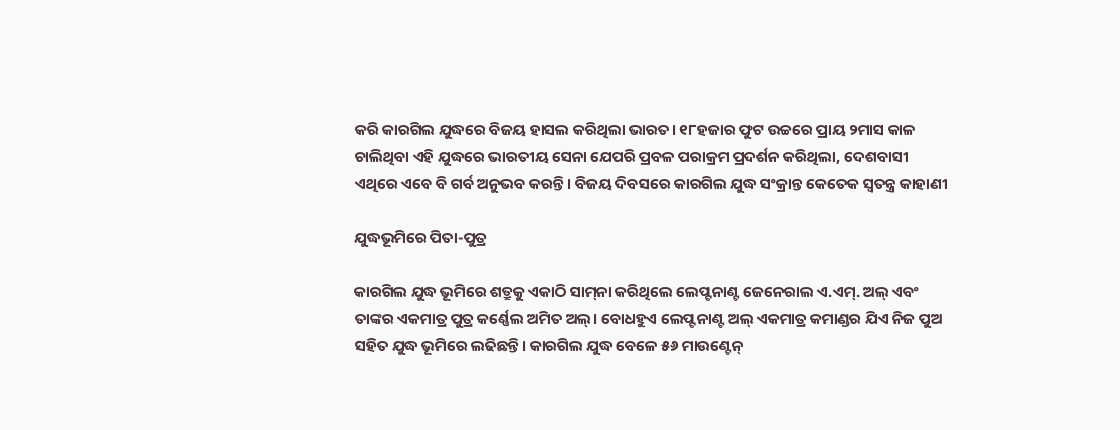କରି କାରଗିଲ ଯୁଦ୍ଧରେ ବିଜୟ ହାସଲ କରିଥିଲା ଭାରତ। ୧୮ହଜାର ଫୁଟ ଉଚ୍ଚରେ ପ୍ରାୟ ୨ମାସ କାଳ ଚାଲିଥିବା ଏହି ଯୁଦ୍ଧରେ ଭାରତୀୟ ସେନା ଯେପରି ପ୍ରବଳ ପରାକ୍ରମ ପ୍ରଦର୍ଶନ କରିଥିଲା, ଦେଶବାସୀ ଏଥିରେ ଏବେ ବି ଗର୍ବ ଅନୁଭବ କରନ୍ତି। ବିଜୟ ଦିବସରେ କାରଗିଲ ଯୁଦ୍ଧ ସଂକ୍ରାନ୍ତ କେତେକ ସ୍ୱତନ୍ତ୍ର କାହାଣୀ

ଯୁଦ୍ଧଭୂମିରେ ପିତା-ପୁତ୍ର

କାରଗିଲ ଯୁଦ୍ଧ ଭୂମିରେ ଶତ୍ରୁକୁ ଏକାଠି ସାମ୍‍ନା କରିଥିଲେ ଲେପ୍ଟନାଣ୍ଟ ଜେନେରାଲ ଏ.ଏମ୍‍. ଅଲ୍‍ ଏବଂ ତାଙ୍କର ଏକମାତ୍ର ପୁତ୍ର କର୍ଣ୍ଣେଲ ଅମିତ ଅଲ୍‍। ବୋଧହୁଏ ଲେପ୍ଟନାଣ୍ଟ ଅଲ୍‍ ଏକମାତ୍ର କମାଣ୍ଡର ଯିଏ ନିଜ ପୁଅ ସହିତ ଯୁଦ୍ଧ ଭୂମିରେ ଲଢିଛନ୍ତି। କାରଗିଲ ଯୁଦ୍ଧ ବେଳେ ୫୬ ମାଉଣ୍ଟେନ୍‍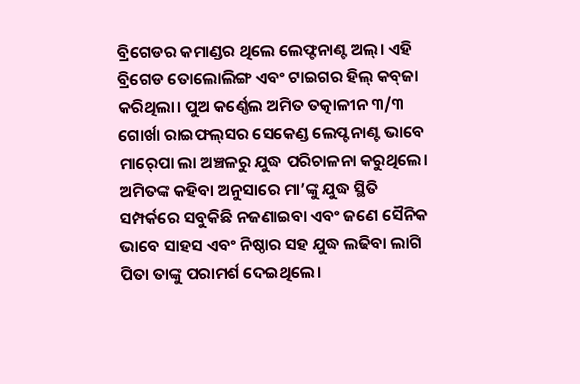ବ୍ରିଗେଡର କମାଣ୍ଡର ଥିଲେ ଲେଫ୍ଟନାଣ୍ଟ ଅଲ୍‍। ଏହି ବ୍ରିଗେଡ ତୋଲୋଲିଙ୍ଗ ଏବଂ ଟାଇଗର ହିଲ୍‍ କବ୍‍ଜା କରିଥିଲା। ପୁଅ କର୍ଣ୍ଣେଲ ଅମିତ ତତ୍କାଳୀନ ୩/୩ ଗୋର୍ଖା ରାଇଫଲ୍‍ସର ସେକେଣ୍ଡ ଲେପ୍ଟନାଣ୍ଟ ଭାବେ ମାର୍‍ପୋ ଲା ଅଞ୍ଚଳରୁ ଯୁଦ୍ଧ ପରିଚାଳନା କରୁଥିଲେ। ଅମିତଙ୍କ କହିବା ଅନୁସାରେ ମା’ଙ୍କୁ ଯୁଦ୍ଧ ସ୍ଥିତି ସମ୍ପର୍କରେ ସବୁକିଛି ନଜଣାଇବା ଏବଂ ଜଣେ ସୈନିକ ଭାବେ ସାହସ ଏବଂ ନିଷ୍ଠାର ସହ ଯୁଦ୍ଧ ଲଢିବା ଲାଗି ପିତା ତାଙ୍କୁ ପରାମର୍ଶ ଦେଇଥିଲେ।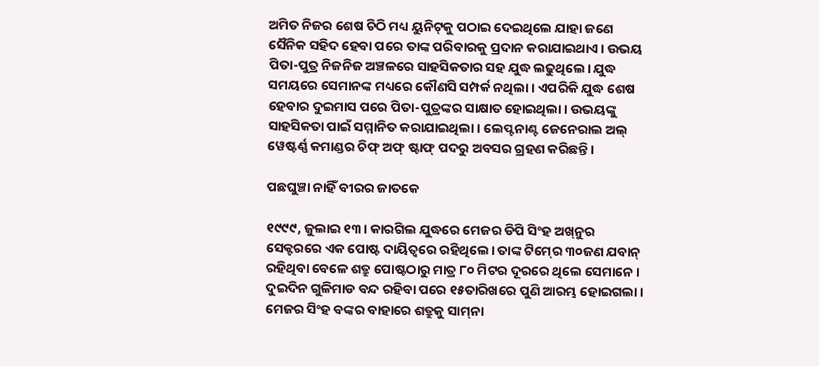ଅମିତ ନିଜର ଶେଷ ଚିଠି ମଧ୍ୟ ୟୁନିଟ୍‍କୁ ପଠାଇ ଦେଇଥିଲେ ଯାହା ଜଣେ ସୈନିକ ସହିଦ ହେବା ପରେ ତାଙ୍କ ପରିବାରକୁ ପ୍ରଦାନ କରାଯାଇଥାଏ। ଉଭୟ ପିତା-ପୁତ୍ର ନିଜନିଜ ଅଞ୍ଚଳରେ ସାହସିକତାର ସହ ଯୁଦ୍ଧ ଲଢୁଥିଲେ। ଯୁଦ୍ଧ ସମୟରେ ସେମାନଙ୍କ ମଧ୍ୟରେ କୌଣସି ସମ୍ପର୍କ ନଥିଲା। ଏପରିକି ଯୁଦ୍ଧ ଶେଷ ହେବାର ଦୁଇମାସ ପରେ ପିତା-ପୁତ୍ରଙ୍କର ସାକ୍ଷାତ ହୋଇଥିଲା। ଉଭୟଙ୍କୁ ସାହସିକତା ପାଇଁ ସମ୍ମାନିତ କରାଯାଇଥିଲା। ଲେପ୍ଟନାଣ୍ଟ ଜେନେରାଲ ଅଲ୍‍ ୱେଷ୍ଟର୍ଣ୍ଣ କମାଣ୍ଡର ଚିଫ୍‍ ଅଫ୍‍ ଷ୍ଟାଫ୍‍ ପଦରୁ ଅବସର ଗ୍ରହଣ କରିଛନ୍ତି।

ପଛଘୁଞ୍ଚା ନାହିଁ ବୀରର ଜାତକେ

୧୯୯୯, ଜୁଲାଇ ୧୩। କାରଗିଲ ଯୁଦ୍ଧରେ ମେଜର ଡିପି ସିଂହ ଅଖ୍‍ନୁର ସେକ୍ଟରରେ ଏକ ପୋଷ୍ଟ ଦାୟିତ୍ୱରେ ରହିଥିଲେ। ତାଙ୍କ ଟିମ୍‍ରେ ୩୦ଜଣ ଯବାନ୍‍ ରହିଥିବା ବେଳେ ଶତ୍ରୁ ପୋଷ୍ଟଠାରୁ ମାତ୍ର ୮୦ ମିଟର ଦୂରରେ ଥିଲେ ସେମାନେ। ଦୁଇଦିନ ଗୁଳିମାଡ ବନ୍ଦ ରହିବା ପରେ ୧୫ତାରିଖରେ ପୁଣି ଆରମ୍ଭ ହୋଇଗଲା। ମେଜର ସିଂହ ବଙ୍କର ବାହାରେ ଶତ୍ରୁକୁ ସାମ୍‍ନା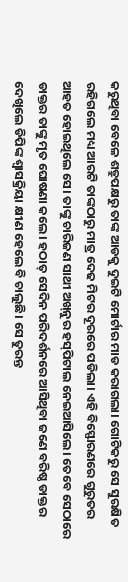କରୁଥିବା ବେଳେ ଶତ୍ରୁପକ୍ଷରୁ ତାଙ୍କ ଆଡକୁ ଦୁଇଟି ମୋର୍ଟାର ମାଡ କରାଗଲା। ଗୋଟିକରୁ ସେ ସୁରକ୍ଷିତ ରହିଗଲେ ମଧ୍ୟ ଆରଟି ତାଙ୍କଠାରୁ ମାତ୍ର ଦେଢ ମିଟର ଦୂରରେ ପଡିଲା। ଏହି ବିସ୍ଫୋରଣରେ ଗୁରୁତର ଆହତ ହୋଇଥିଲେ ସେ। ତାଙ୍କୁ ଚାରିଜଣ ସାଥୀ ଅଖ୍‍ନୁର ହସ୍‍ପିଟାଲ ନେଇଆସିଲେ। ତେବେ ସେଠାରେ ଡାକ୍ତର ତାଙ୍କୁ ମୃତ ଘୋଷଣା କଲେ। ହଠାତ୍‍ ସେଦିନ ପରିଦର୍ଶନରେ ଆସିଥିବା ଜଣେ ବରିଷ୍ଠ ଡାକ୍ତର ଦେଖିଲେ ଡିପିଙ୍କ ଶ୍ୱାସକ୍ରିୟା କ୍ଷୀଣ ହେଲେ ବି ଚାଲୁଛି। ସେ ତୁରନ୍ତ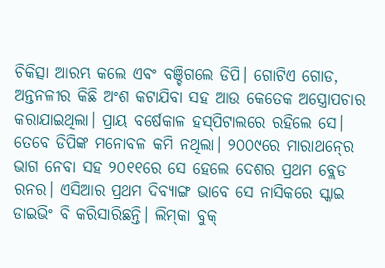ଚିକିତ୍ସା ଆରମ୍ଭ କଲେ ଏବଂ ବଞ୍ଚିଗଲେ ଡିପି। ଗୋଟିଏ ଗୋଡ, ଅନ୍ତନଳୀର କିଛି ଅଂଶ କଟାଯିବା ସହ ଆଉ କେତେକ ଅସ୍ତ୍ରୋପଚାର କରାଯାଇଥିଲା। ପ୍ରାୟ ବର୍ଷେକାଳ ହସ୍‍ପିଟାଲରେ ରହିଲେ ସେ। ତେବେ ଡିପିଙ୍କ ମନୋବଳ କମି ନଥିଲା। ୨୦୦୯ରେ ମାରାଥନ୍‍ରେ ଭାଗ ନେବା ସହ ୨୦୧୧ରେ ସେ ହେଲେ ଦେଶର ପ୍ରଥମ ବ୍ଲେଡ ରନର। ଏସିଆର ପ୍ରଥମ ଦିବ୍ୟାଙ୍ଗ ଭାବେ ସେ ନାସିକରେ ସ୍କାଇ ଡାଇଭିଂ ବି କରିସାରିଛନ୍ତି। ଲିମ୍‍କା ବୁକ୍‍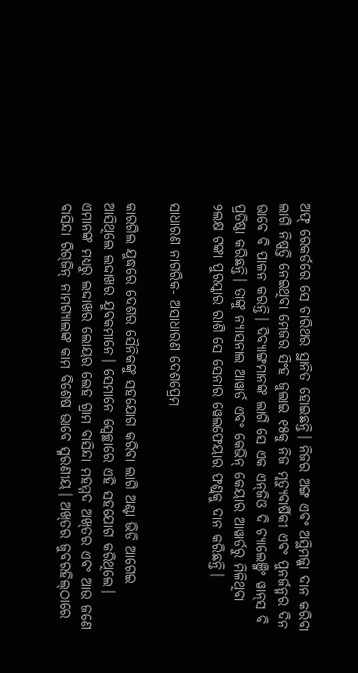ଅଫ୍‍ ରେକର୍ଡରେ ସେ ଚାରିଥର ସ୍ଥାନିତ ହୋଇଛନ୍ତି। ନିଜର ଅଙ୍ଗ ଏବଂ ଅସ୍ଥିମଜ୍ଜା ଦାନ କରିବା ଲାଗି ନିଷ୍ପତ୍ତି ନେଇଥିବା ମେଜର ସିଂହ ଜୁଲାଇ ୧୫କୁ ନିଜ ମୃତ୍ୟୁବାର୍ଷିକୀ ଏବଂ ପୁନର୍ଜନ୍ମର ଦିନ ଭାବେ ବି ପାଳନ କରନ୍ତି। ଦିବ୍ୟାଙ୍ଗମାନଙ୍କ ଲାଗି ସେ ଏକ ଏନ୍‍ଜିଓ ଦି ଚ୍ୟାଲେଞ୍ଜିଂ ୱାନ୍‍ସ ବି ପ୍ରତିଷ୍ଠା କରିଛନ୍ତି। ତାଙ୍କୁ ନ୍ୟାସନାଲ ଆୱାର୍ଡ ଏବଂ କେଭିନ୍‍ କେୟାର ଆୱାର୍ଡରୁ ମିଳିଥିବା ୨ଲକ୍ଷ ଟଙ୍କା ପୁରସ୍କାର ରାଶି ସେ ସେନାର ୱେଲଫେୟାର ଫଣ୍ଡ୍‍କୁ ଦାନ କରିଛନ୍ତି।

ସାଧାରଣ ନାଗରିକ- ଅସାଧାରଣ ଦେଶପ୍ରେମ

କାରଗିଲ ଯୁଦ୍ଧରେ ଦେଶର ସୈନିକଙ୍କୁ ସହଯୋଗ କରିବା ଲାଗି ଅଣ୍ଟା ଭିଡି ଆଗେଇ ଆସିଥିଲେ ଲଦ୍ଦାଖର ଯୁବକମାନେ। ସେମାନେ ସ୍ୱେଚ୍ଛାରେ ଏହି ସହଯୋଗ କରିଥିଲେ। ଏମାନଙ୍କ ମଧ୍ୟରୁ ଲଦ୍ଦାଖର ଲୋୟର ଲେହ ଗ୍ରାମ ବାସିନ୍ଦା ମହମ୍ମଦ ଅଖ୍‍ତର ଏବଂ ଆଉ ଜଣେ ବାସିନ୍ଦା ରିଗ୍‍ଜିନ୍‍ ନାମଗ୍ୟାଲଙ୍କ କାମ ବିଶେଷ ଭାବେ ସ୍ମରଣୀୟ। ଅଖ୍‍ତର ଜୁବରହିଲ୍‍ଠାରେ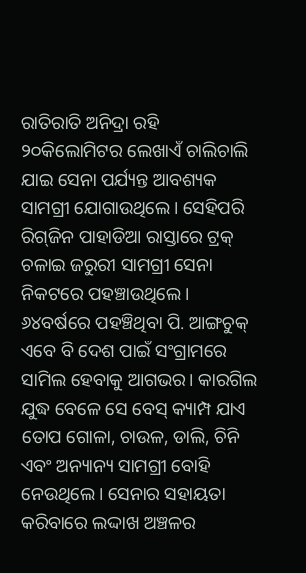ରାତିରାତି ଅନିଦ୍ରା ରହି ୨୦କିଲୋମିଟର ଲେଖାଏଁ ଚାଲିଚାଲି ଯାଇ ସେନା ପର୍ଯ୍ୟନ୍ତ ଆବଶ୍ୟକ ସାମଗ୍ରୀ ଯୋଗାଉଥିଲେ। ସେହିପରି ରିଗ୍‍ଜିନ ପାହାଡିଆ ରାସ୍ତାରେ ଟ୍ରକ୍‍ ଚଳାଇ ଜରୁରୀ ସାମଗ୍ରୀ ସେନା ନିକଟରେ ପହଞ୍ଚାଉଥିଲେ। ୬୪ବର୍ଷରେ ପହଞ୍ଚିଥିବା ପି. ଆଙ୍ଗଚୁକ୍‍ ଏବେ ବି ଦେଶ ପାଇଁ ସଂଗ୍ରାମରେ ସାମିଲ ହେବାକୁ ଆଗଭର। କାରଗିଲ ଯୁଦ୍ଧ ବେଳେ ସେ ବେସ୍‍ କ୍ୟାମ୍ପ ଯାଏ ତୋପ ଗୋଳା, ଚାଉଳ, ଡାଲି, ଚିନି ଏବଂ ଅନ୍ୟାନ୍ୟ ସାମଗ୍ରୀ ବୋହି ନେଉଥିଲେ। ସେନାର ସହାୟତା କରିବାରେ ଲଦ୍ଦାଖ ଅଞ୍ଚଳର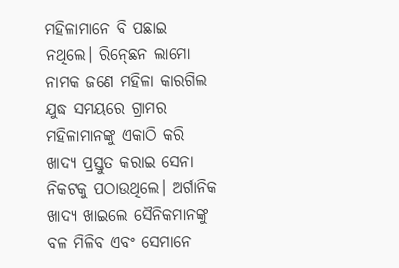ମହିଳାମାନେ ବି ପଛାଇ ନଥିଲେ। ରିନ୍‍ଛେନ ଲାମୋ ନାମକ ଜଣେ ମହିଳା କାରଗିଲ ଯୁଦ୍ଧ ସମୟରେ ଗ୍ରାମର ମହିଳାମାନଙ୍କୁ ଏକାଠି କରି ଖାଦ୍ୟ ପ୍ରସ୍ତୁତ କରାଇ ସେନା ନିକଟକୁ ପଠାଉଥିଲେ। ଅର୍ଗାନିକ ଖାଦ୍ୟ ଖାଇଲେ ସୈନିକମାନଙ୍କୁ ବଳ ମିଳିବ ଏବଂ ସେମାନେ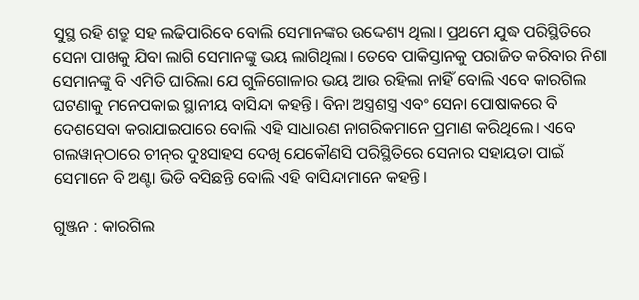ସୁସ୍ଥ ରହି ଶତ୍ରୁ ସହ ଲଢିପାରିବେ ବୋଲି ସେମାନଙ୍କର ଉଦ୍ଦେଶ୍ୟ ଥିଲା। ପ୍ରଥମେ ଯୁଦ୍ଧ ପରିସ୍ଥିତିରେ ସେନା ପାଖକୁ ଯିବା ଲାଗି ସେମାନଙ୍କୁ ଭୟ ଲାଗିଥିଲା। ତେବେ ପାକିସ୍ତାନକୁ ପରାଜିତ କରିବାର ନିଶା ସେମାନଙ୍କୁ ବି ଏମିତି ଘାରିଲା ଯେ ଗୁଳିଗୋଳାର ଭୟ ଆଉ ରହିଲା ନାହିଁ ବୋଲି ଏବେ କାରଗିଲ ଘଟଣାକୁ ମନେପକାଇ ସ୍ଥାନୀୟ ବାସିନ୍ଦା କହନ୍ତି। ବିନା ଅସ୍ତ୍ରଶସ୍ତ୍ର ଏବଂ ସେନା ପୋଷାକରେ ବି ଦେଶସେବା କରାଯାଇପାରେ ବୋଲି ଏହି ସାଧାରଣ ନାଗରିକମାନେ ପ୍ରମାଣ କରିଥିଲେ। ଏବେ ଗଲୱାନ୍‍ଠାରେ ଚୀନ୍‍ର ଦୁଃସାହସ ଦେଖି ଯେକୌଣସି ପରିସ୍ଥିତିରେ ସେନାର ସହାୟତା ପାଇଁ ସେମାନେ ବି ଅଣ୍ଟା ଭିଡି ବସିଛନ୍ତି ବୋଲି ଏହି ବାସିନ୍ଦାମାନେ କହନ୍ତି।

ଗୁଞ୍ଜନ : କାରଗିଲ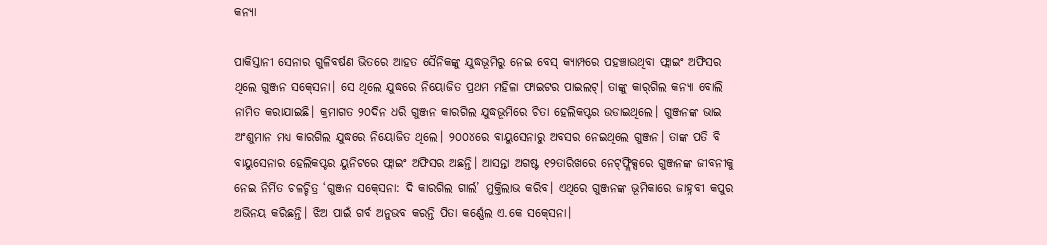କନ୍ୟା

ପାକିସ୍ତାନୀ ସେନାର ଗୁଳିବର୍ଷଣ ଭିତରେ ଆହତ ସୈନିକଙ୍କୁ ଯୁଦ୍ଧଭୂମିରୁ ନେଇ ବେସ୍‍ କ୍ୟାମ୍ପରେ ପହଞ୍ଚାଉଥିବା ଫ୍ଲାଇଂ ଅଫିସର ଥିଲେ ଗୁଞ୍ଜନ ସକ୍‍ସେନା। ସେ ଥିଲେ ଯୁଦ୍ଧରେ ନିୟୋଜିତ ପ୍ରଥମ ମହିଳା ଫାଇଟର ପାଇଲଟ୍‍। ତାଙ୍କୁ କାର୍‍ଗିଲ କନ୍ୟା ବୋଲି ନାମିତ କରାଯାଇଛି। କ୍ରମାଗତ ୨୦ଦିନ ଧରି ଗୁଞ୍ଜନ କାରଗିଲ ଯୁଦ୍ଧଭୂମିରେ ଚିତା ହେଲିକପ୍ଟର ଉଡାଇଥିଲେ। ଗୁଞ୍ଜନଙ୍କ ଭାଇ ଅଂଶୁମାନ ମଧ୍ୟ କାରଗିଲ ଯୁଦ୍ଧରେ ନିୟୋଜିତ ଥିଲେ। ୨୦୦୪ରେ ବାୟୁସେନାରୁ ଅବସର ନେଇଥିଲେ ଗୁଞ୍ଜନ। ତାଙ୍କ ପତି ବି ବାୟୁସେନାର ହେଲିକପ୍ଟର ୟୁନିଟରେ ଫ୍ଲାଇଂ ଅଫିସର ଅଛନ୍ତି। ଆସନ୍ତା ଅଗଷ୍ଟ ୧୨ତାରିଖରେ ନେଟ୍‍ଫ୍ଲିକ୍ସରେ ଗୁଞ୍ଜନଙ୍କ ଜୀବନୀକୁ ନେଇ ନିର୍ମିତ ଚଳଚ୍ଚିତ୍ର ‘ଗୁଞ୍ଜନ ସକ୍‍ସେନା: ଦି କାରଗିଲ ଗାର୍ଲ’ ମୁକ୍ତିଲାଭ କରିବ। ଏଥିରେ ଗୁଞ୍ଜନଙ୍କ ଭୂମିକାରେ ଜାହ୍ନବୀ କପୁର ଅଭିନୟ କରିଛନ୍ତି। ଝିଅ ପାଇଁ ଗର୍ବ ଅନୁଭବ କରନ୍ତି ପିତା କର୍ଣ୍ଣେଲ ଏ.କେ ସକ୍‍ସେନା।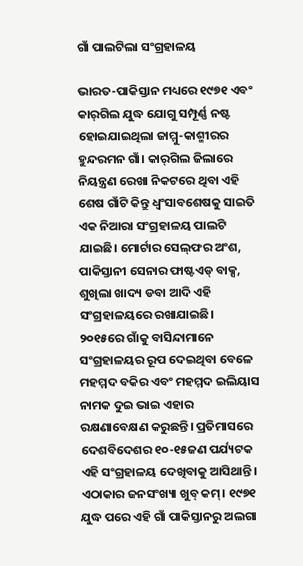ଗାଁ ପାଲଟିଲା ସଂଗ୍ରହାଳୟ

ଭାରତ-ପାକିସ୍ତାନ ମଧ୍ୟରେ ୧୯୭୧ ଏବଂ କାର୍‍ଗିଲ ଯୁଦ୍ଧ ଯୋଗୁ ସମ୍ପୂର୍ଣ୍ଣ ନଷ୍ଟ ହୋଇଯାଇଥିଲା ଜାମ୍ମୁ-କାଶ୍ମୀରର ହୁନ୍ଦରମନ ଗାଁ। କାର୍‍ଗିଲ ଜିଲାରେ ନିୟନ୍ତ୍ରଣ ରେଖା ନିକଟରେ ଥିବା ଏହି ଶେଷ ଗାଁଟି କିନ୍ତୁ ଧ୍ୱଂସାବଶେଷକୁ ସାଇତି ଏକ ନିଆରା ସଂଗ୍ରହାଳୟ ପାଲଟି ଯାଇଛି। ମୋର୍ଟାର ସେଲ୍‌ଫର ଅଂଶ, ପାକିସ୍ତାନୀ ସେନାର ଫାଷ୍ଟଏଡ୍‍ ବାକ୍ସ, ଶୁଖିଲା ଖାଦ୍ୟ ଡବା ଆଦି ଏହି ସଂଗ୍ରହାଳୟରେ ରଖାଯାଇଛି। ୨୦୧୫ରେ ଗାଁକୁ ବାସିନ୍ଦାମାନେ ସଂଗ୍ରହାଳୟର ରୂପ ଦେଇଥିବା ବେଳେ ମହମ୍ମଦ ବକିର ଏବଂ ମହମ୍ମଦ ଇଲିୟାସ ନାମକ ଦୁଇ ଭାଇ ଏହାର ରକ୍ଷଣାବେକ୍ଷଣ କରୁଛନ୍ତି। ପ୍ରତିମାସରେ ଦେଶବିଦେଶର ୧୦-୧୫ଜଣ ପର୍ଯ୍ୟଟକ ଏହି ସଂଗ୍ରହାଳୟ ଦେଖିବାକୁ ଆସିଥାନ୍ତି। ଏଠାକାର ଜନସଂଖ୍ୟା ଖୁବ୍‍ କମ୍‍। ୧୯୭୧ ଯୁଦ୍ଧ ପରେ ଏହି ଗାଁ ପାକିସ୍ତାନରୁ ଅଲଗା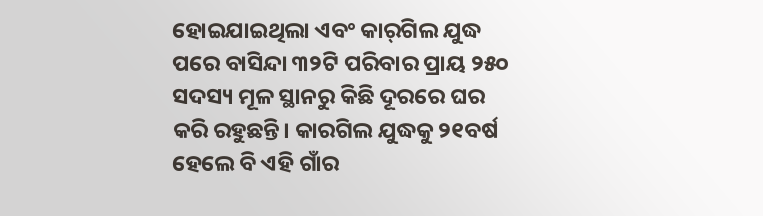ହୋଇଯାଇଥିଲା ଏବଂ କାର୍‍ଗିଲ ଯୁଦ୍ଧ ପରେ ବାସିନ୍ଦା ୩୨ଟି ପରିବାର ପ୍ରାୟ ୨୫୦ ସଦସ୍ୟ ମୂଳ ସ୍ଥାନରୁ କିଛି ଦୂରରେ ଘର କରି ରହୁଛନ୍ତି। କାରଗିଲ ଯୁଦ୍ଧକୁ ୨୧ବର୍ଷ ହେଲେ ବି ଏହି ଗାଁର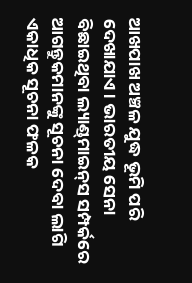ଆଖପାଖ ଅଞ୍ଚଳ ଯୁଦ୍ଧ ଭୂମି ପରି ଦେଖାଯାଏ। ଭାରତୀୟ ସେନା ବିଛାଇଥିବା ଲ୍ୟାଣ୍ଡ୍‍ମାଇନ୍‍ସ ସମ୍ପର୍କରେ ଆଗନ୍ତୁକମାନଙ୍କୁ ସୂଚନା ଦେବା ଲାଗି ଏକାଧିକ ସୂଚନା ଫଳକ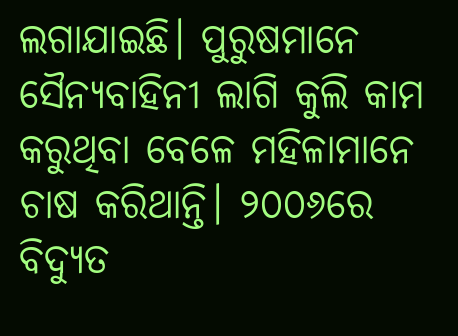ଲଗାଯାଇଛି। ପୁରୁଷମାନେ ସୈନ୍ୟବାହିନୀ ଲାଗି କୁଲି କାମ କରୁଥିବା ବେଳେ ମହିଳାମାନେ ଚାଷ କରିଥାନ୍ତି। ୨୦୦୬ରେ ବିଦ୍ୟୁତ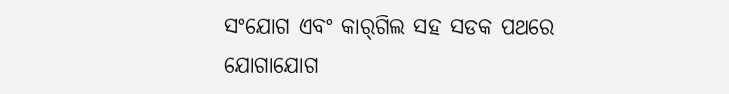ସଂଯୋଗ ଏବଂ କାର୍‍ଗିଲ ସହ ସଡକ ପଥରେ ଯୋଗାଯୋଗ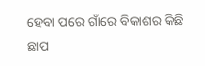ହେବା ପରେ ଗାଁରେ ବିକାଶର କିଛି ଛାପ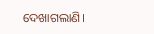ଦେଖାଗଲାଣି।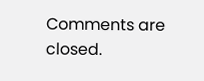Comments are closed.